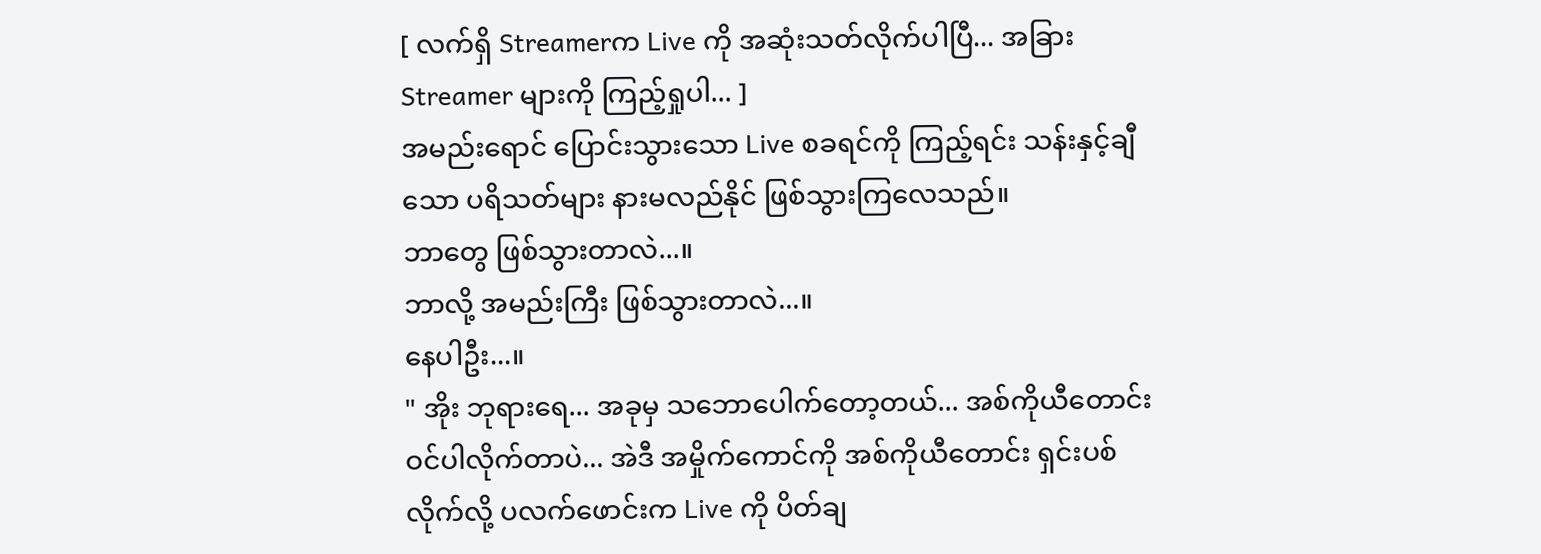[ လက်ရှိ Streamerက Live ကို အဆုံးသတ်လိုက်ပါပြီ... အခြား Streamer များကို ကြည့်ရှုပါ... ]
အမည်းရောင် ပြောင်းသွားသော Live စခရင်ကို ကြည့်ရင်း သန်းနှင့်ချီသော ပရိသတ်များ နားမလည်နိုင် ဖြစ်သွားကြလေသည်။
ဘာတွေ ဖြစ်သွားတာလဲ...။
ဘာလို့ အမည်းကြီး ဖြစ်သွားတာလဲ...။
နေပါဦး...။
" အိုး ဘုရားရေ... အခုမှ သဘောပေါက်တော့တယ်... အစ်ကိုယီတောင်း ဝင်ပါလိုက်တာပဲ... အဲဒီ အမှိုက်ကောင်ကို အစ်ကိုယီတောင်း ရှင်းပစ်လိုက်လို့ ပလက်ဖောင်းက Live ကို ပိတ်ချ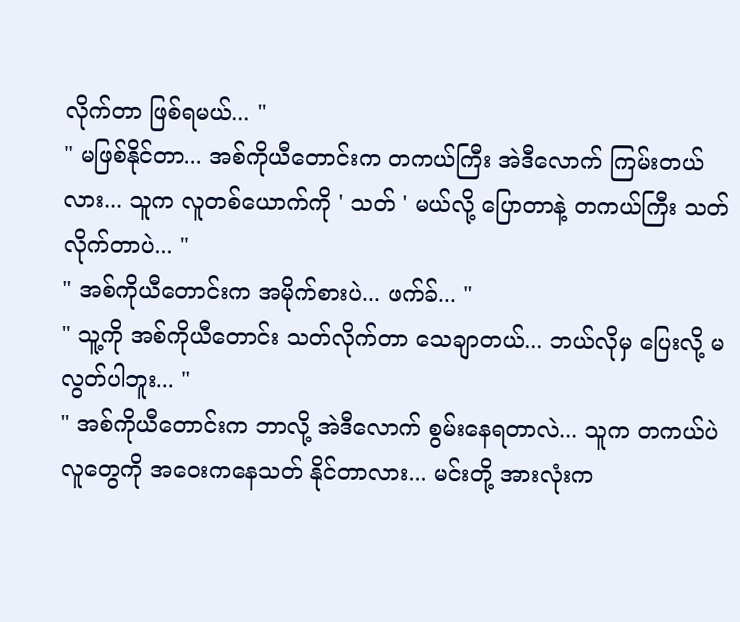လိုက်တာ ဖြစ်ရမယ်... "
" မဖြစ်နိုင်တာ... အစ်ကိုယီတောင်းက တကယ်ကြီး အဲဒီလောက် ကြမ်းတယ်လား... သူက လူတစ်ယောက်ကို ' သတ် ' မယ်လို့ ပြောတာနဲ့ တကယ်ကြီး သတ်လိုက်တာပဲ... "
" အစ်ကိုယီတောင်းက အမိုက်စားပဲ... ဖက်ခ်... "
" သူ့ကို အစ်ကိုယီတောင်း သတ်လိုက်တာ သေချာတယ်... ဘယ်လိုမှ ပြေးလို့ မလွတ်ပါဘူး... "
" အစ်ကိုယီတောင်းက ဘာလို့ အဲဒီလောက် စွမ်းနေရတာလဲ... သူက တကယ်ပဲ လူတွေကို အဝေးကနေသတ် နိုင်တာလား... မင်းတို့ အားလုံးက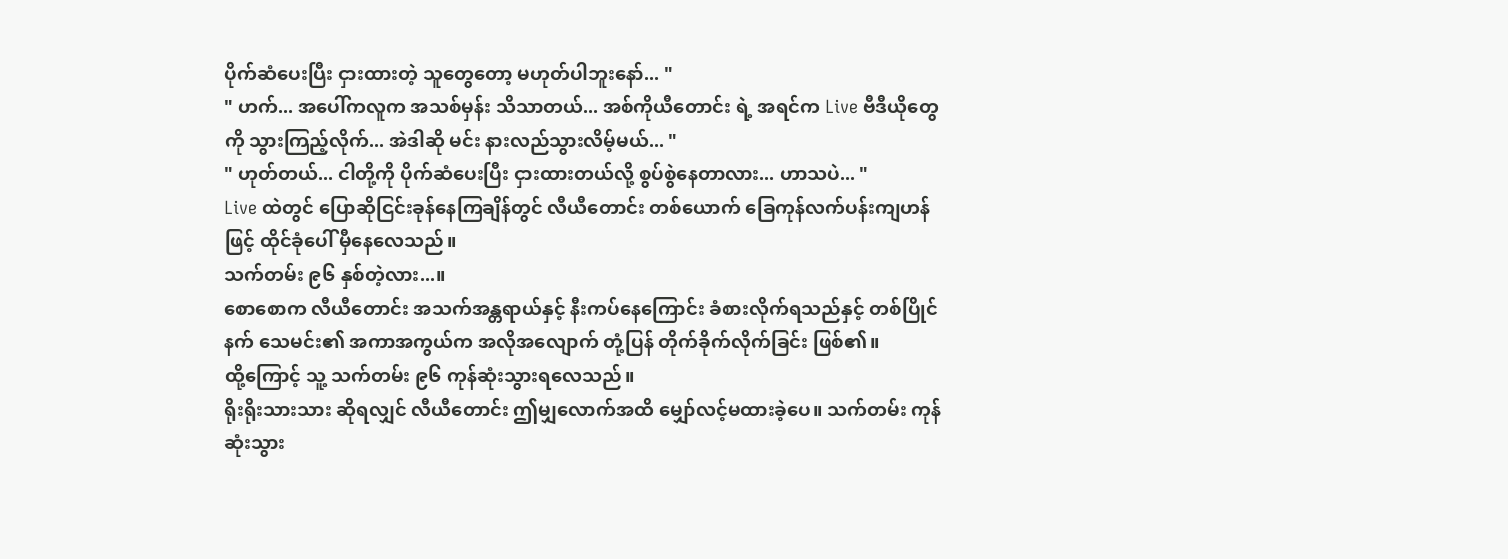ပိုက်ဆံပေးပြီး ငှားထားတဲ့ သူတွေတော့ မဟုတ်ပါဘူးနော်... "
" ဟက်... အပေါ်ကလူက အသစ်မှန်း သိသာတယ်... အစ်ကိုယီတောင်း ရဲ့ အရင်က Live ဗီဒီယိုတွေကို သွားကြည့်လိုက်... အဲဒါဆို မင်း နားလည်သွားလိမ့်မယ်... "
" ဟုတ်တယ်... ငါတို့ကို ပိုက်ဆံပေးပြီး ငှားထားတယ်လို့ စွပ်စွဲနေတာလား... ဟာသပဲ... "
Live ထဲတွင် ပြောဆိုငြင်းခုန်နေကြချိန်တွင် လီယီတောင်း တစ်ယောက် ခြေကုန်လက်ပန်းကျဟန်ဖြင့် ထိုင်ခုံပေါ် မှီနေလေသည်။
သက်တမ်း ၉၆ နှစ်တဲ့လား...။
စောစောက လီယီတောင်း အသက်အန္တရာယ်နှင့် နီးကပ်နေကြောင်း ခံစားလိုက်ရသည်နှင့် တစ်ပြိုင်နက် သေမင်း၏ အကာအကွယ်က အလိုအလျောက် တုံ့ပြန် တိုက်ခိုက်လိုက်ခြင်း ဖြစ်၏။
ထို့ကြောင့် သူ့ သက်တမ်း ၉၆ ကုန်ဆုံးသွားရလေသည်။
ရိုးရိုးသားသား ဆိုရလျှင် လီယီတောင်း ဤမျှလောက်အထိ မျှော်လင့်မထားခဲ့ပေ။ သက်တမ်း ကုန်ဆုံးသွား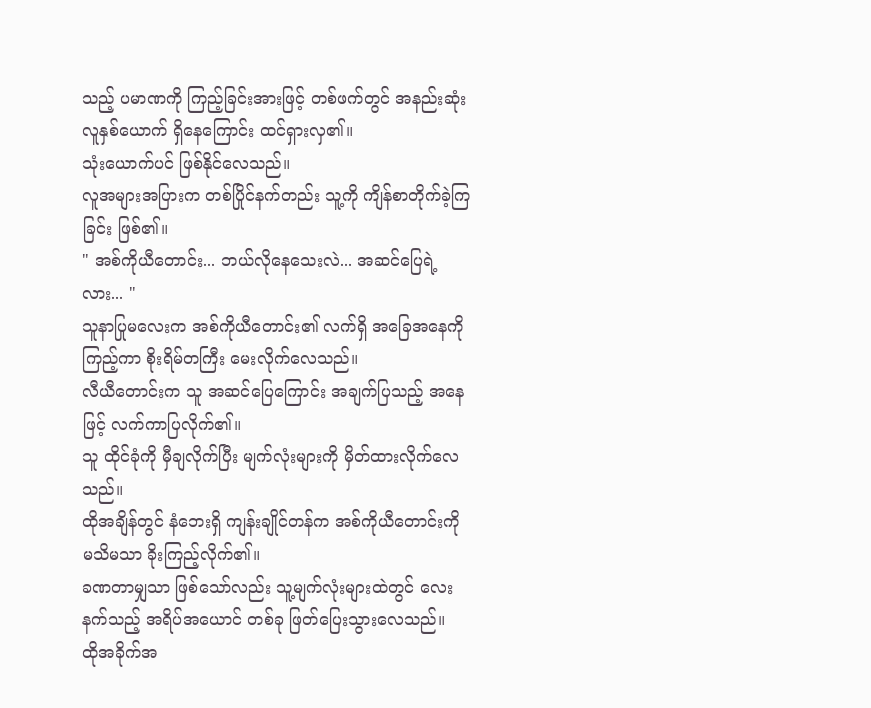သည့် ပမာဏကို ကြည့်ခြင်းအားဖြင့် တစ်ဖက်တွင် အနည်းဆုံး လူနှစ်ယောက် ရှိနေကြောင်း ထင်ရှားလှ၏။
သုံးယောက်ပင် ဖြစ်နိုင်လေသည်။
လူအများအပြားက တစ်ပြိုင်နက်တည်း သူ့ကို ကျိန်စာတိုက်ခဲ့ကြခြင်း ဖြစ်၏။
" အစ်ကိုယီတောင်း... ဘယ်လိုနေသေးလဲ... အဆင်ပြေရဲ့လား... "
သူနာပြုမလေးက အစ်ကိုယီတောင်း၏ လက်ရှိ အခြေအနေကို ကြည့်ကာ စိုးရိမ်တကြီး မေးလိုက်လေသည်။
လီယီတောင်းက သူ အဆင်ပြေကြောင်း အချက်ပြသည့် အနေဖြင့် လက်ကာပြလိုက်၏။
သူ ထိုင်ခုံကို မှီချလိုက်ပြီး မျက်လုံးများကို မှိတ်ထားလိုက်လေသည်။
ထိုအချိန်တွင် နံဘေးရှိ ကျန်းချိုင်တန်က အစ်ကိုယီတောင်းကို မသိမသာ ခိုးကြည့်လိုက်၏။
ခဏတာမျှသာ ဖြစ်သော်လည်း သူ့မျက်လုံးများထဲတွင် လေးနက်သည့် အရိပ်အယောင် တစ်ခု ဖြတ်ပြေးသွားလေသည်။
ထိုအခိုက်အ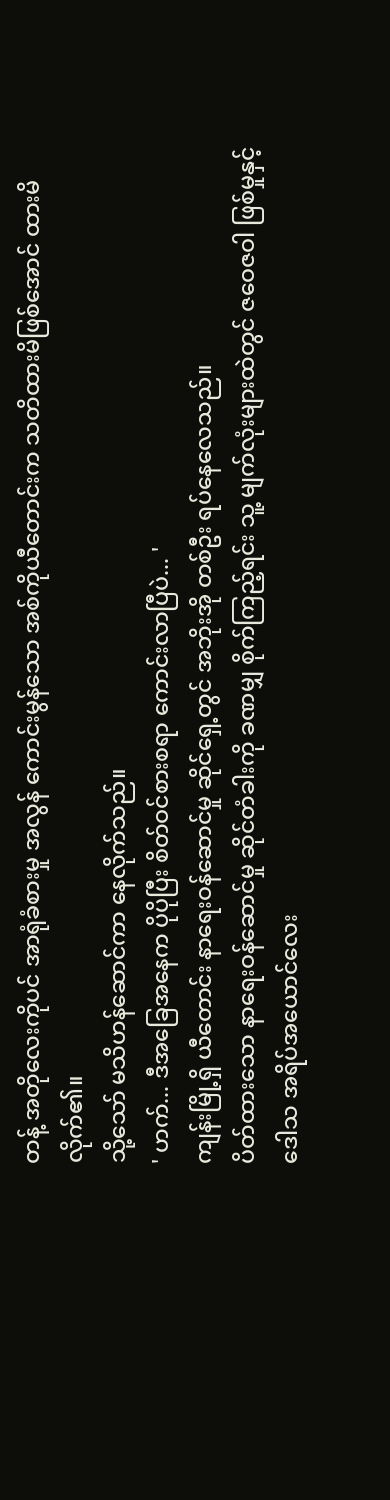တန့် အတိုလေးကိုပင် အာရုံခံစားမှု အလွန် ကောင်းမွန်သော အစ်ကိုယီတောင်းက သတိထားမိဖြစ်အောင် ထားမိလိုက်၏။
သို့သော် မသိဟန်ဆောင်ကာ နေလိုက်သည်။
' ဟက်... ဒီအခြေအနေက ပိုပိုပြီး စိတ်ဝင်စားစရာ ကောင်းလာပြီပဲ... '
ကျန်းမြို့ရှိ ယီတောင်း နာရေးဝန်ဆောင်မှု ဆိုင်ရှေ့တွင် အဘိုးအို တစ်ဦး ရပ်နေလေသည်။
ပိတ်ထားသော နာရေးဝန်ဆောင်မှု ဆိုင်တံခါးကို ခဏမျှ စိုက်ကြည့်ရင်း သူ့ မျက်လုံးများထဲတွင် ဇဝေဇဝါ ဖြစ်မှုနှင့် ဒေါသ အရိပ်အယောင်လေး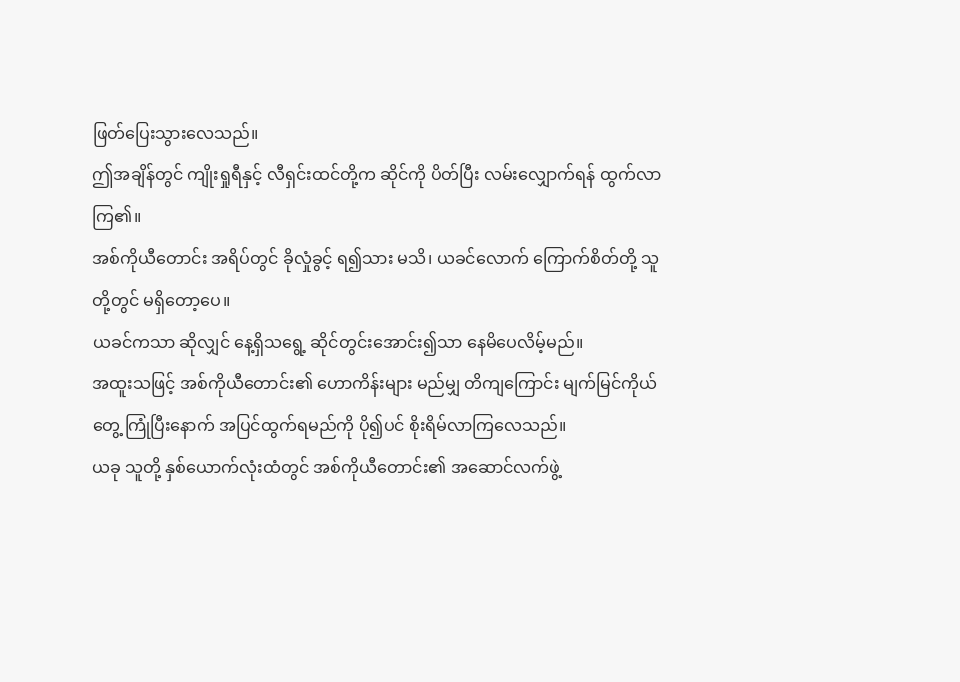ဖြတ်ပြေးသွားလေသည်။
ဤအချိန်တွင် ကျိုးရှုရီနှင့် လီရှင်းထင်တို့က ဆိုင်ကို ပိတ်ပြီး လမ်းလျှောက်ရန် ထွက်လာကြ၏။
အစ်ကိုယီတောင်း အရိပ်တွင် ခိုလှုံခွင့် ရ၍သား မသိ၊ ယခင်လောက် ကြောက်စိတ်တို့ သူတို့တွင် မရှိတော့ပေ။
ယခင်ကသာ ဆိုလျှင် နေ့ရှိသရွေ့ ဆိုင်တွင်းအောင်း၍သာ နေမိပေလိမ့်မည်။
အထူးသဖြင့် အစ်ကိုယီတောင်း၏ ဟောကိန်းများ မည်မျှ တိကျကြောင်း မျက်မြင်ကိုယ်တွေ့ ကြုံပြီးနောက် အပြင်ထွက်ရမည်ကို ပို၍ပင် စိုးရိမ်လာကြလေသည်။
ယခု သူတို့ နှစ်ယောက်လုံးထံတွင် အစ်ကိုယီတောင်း၏ အဆောင်လက်ဖွဲ့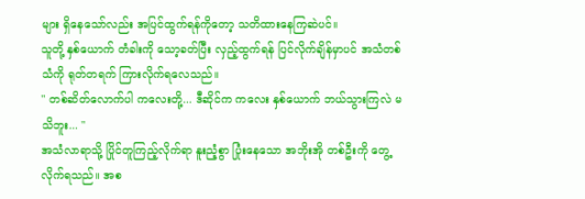များ ရှိနေသော်လည်း အပြင်ထွက်ရန်ကိုတော့ သတိထားနေကြဆဲပင်။
သူတို့ နှစ်ယောက် တံခါးကို သော့ခတ်ပြီး လှည့်ထွက်ရန် ပြင်လိုက်ချိန်မှာပင် အသံတစ်သံကို ရုတ်တရက် ကြားလိုက်ရလေသည်။
" တစ်ဆိတ်လောက်ပါ ကလေးတို့... ဒီဆိုင်က ကလေး နှစ်ယောက် ဘယ်သွားကြလဲ မသိဘူး... "
အသံလာရာသို့ ပြိုင်တူကြည့်လိုက်ရာ နူးညံ့စွာ ပြုံးနေသော အဘိုးအို တစ်ဦးကို တွေ့လိုက်ရသည်။ အစ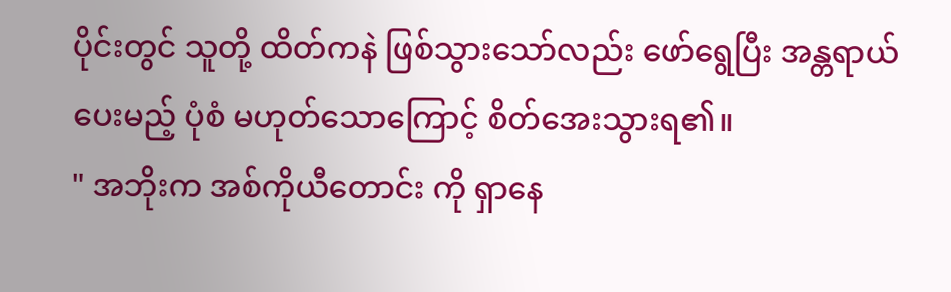ပိုင်းတွင် သူတို့ ထိတ်ကနဲ ဖြစ်သွားသော်လည်း ဖော်ရွေပြီး အန္တရာယ်ပေးမည့် ပုံစံ မဟုတ်သောကြောင့် စိတ်အေးသွားရ၏။
" အဘိုးက အစ်ကိုယီတောင်း ကို ရှာနေ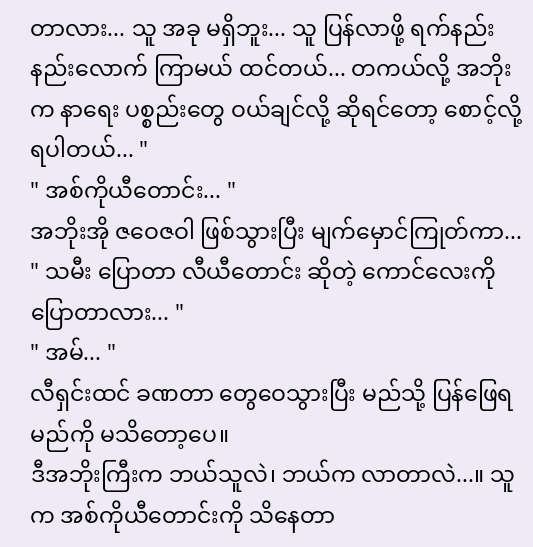တာလား... သူ အခု မရှိဘူး... သူ ပြန်လာဖို့ ရက်နည်းနည်းလောက် ကြာမယ် ထင်တယ်... တကယ်လို့ အဘိုးက နာရေး ပစ္စည်းတွေ ဝယ်ချင်လို့ ဆိုရင်တော့ စောင့်လို့ ရပါတယ်... "
" အစ်ကိုယီတောင်း... "
အဘိုးအို ဇဝေဇဝါ ဖြစ်သွားပြီး မျက်မှောင်ကြုတ်ကာ...
" သမီး ပြောတာ လီယီတောင်း ဆိုတဲ့ ကောင်လေးကို ပြောတာလား... "
" အမ်... "
လီရှင်းထင် ခဏတာ တွေဝေသွားပြီး မည်သို့ ပြန်ဖြေရမည်ကို မသိတော့ပေ။
ဒီအဘိုးကြီးက ဘယ်သူလဲ၊ ဘယ်က လာတာလဲ...။ သူက အစ်ကိုယီတောင်းကို သိနေတာ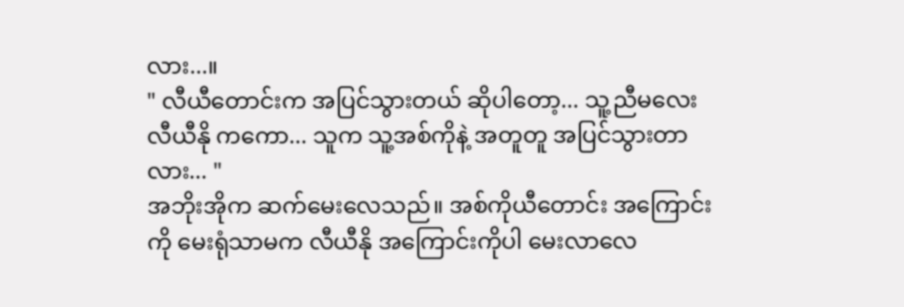လား...။
" လီယီတောင်းက အပြင်သွားတယ် ဆိုပါတော့... သူ့ညီမလေး လီယီနို ကကော... သူက သူ့အစ်ကိုနဲ့ အတူတူ အပြင်သွားတာလား... "
အဘိုးအိုက ဆက်မေးလေသည်။ အစ်ကိုယီတောင်း အကြောင်းကို မေးရုံသာမက လီယီနို အကြောင်းကိုပါ မေးလာလေ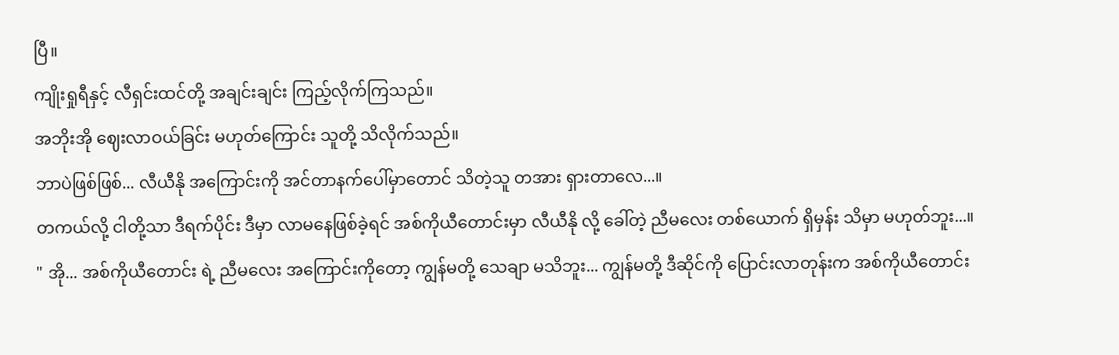ပြီ။
ကျိုးရှုရီနှင့် လီရှင်းထင်တို့ အချင်းချင်း ကြည့်လိုက်ကြသည်။
အဘိုးအို ဈေးလာဝယ်ခြင်း မဟုတ်ကြောင်း သူတို့ သိလိုက်သည်။
ဘာပဲဖြစ်ဖြစ်... လီယီနို အကြောင်းကို အင်တာနက်ပေါ်မှာတောင် သိတဲ့သူ တအား ရှားတာလေ...။
တကယ်လို့ ငါတို့သာ ဒီရက်ပိုင်း ဒီမှာ လာမနေဖြစ်ခဲ့ရင် အစ်ကိုယီတောင်းမှာ လီယီနို လို့ ခေါ်တဲ့ ညီမလေး တစ်ယောက် ရှိမှန်း သိမှာ မဟုတ်ဘူး...။
" အို... အစ်ကိုယီတောင်း ရဲ့ ညီမလေး အကြောင်းကိုတော့ ကျွန်မတို့ သေချာ မသိဘူး... ကျွန်မတို့ ဒီဆိုင်ကို ပြောင်းလာတုန်းက အစ်ကိုယီတောင်း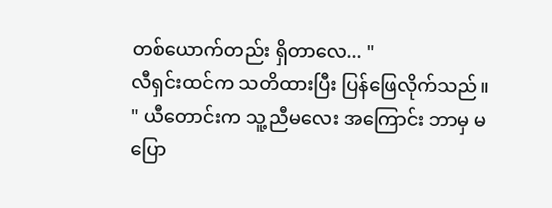တစ်ယောက်တည်း ရှိတာလေ... "
လီရှင်းထင်က သတိထားပြီး ပြန်ဖြေလိုက်သည်။
" ယီတောင်းက သူ့ညီမလေး အကြောင်း ဘာမှ မပြော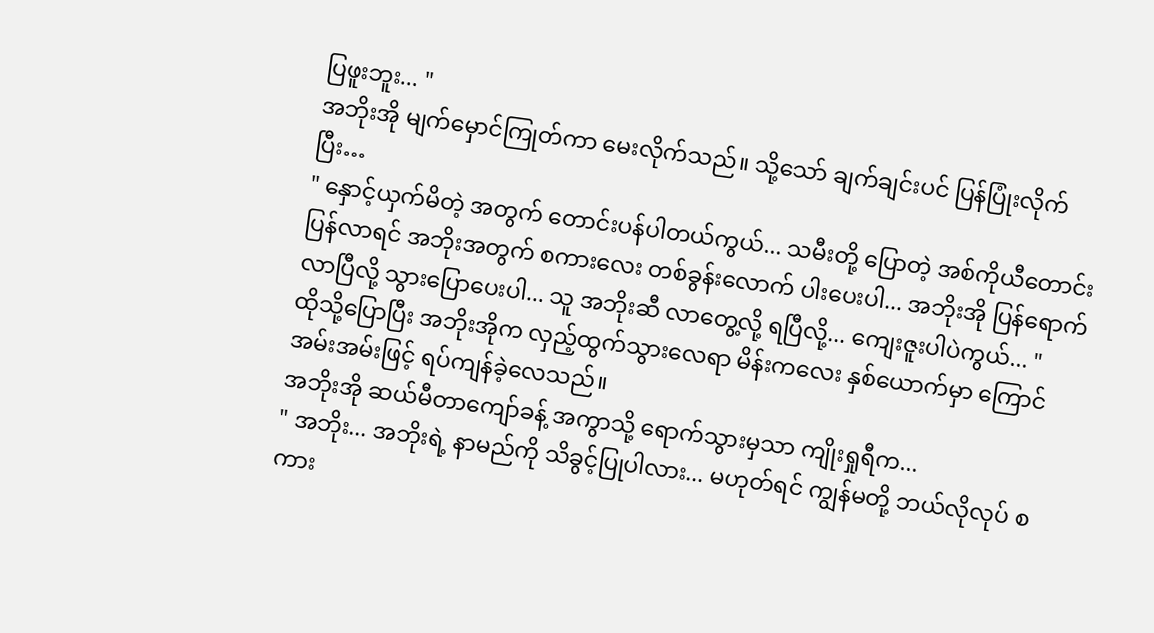ပြဖူးဘူး... "
အဘိုးအို မျက်မှောင်ကြုတ်ကာ မေးလိုက်သည်။ သို့သော် ချက်ချင်းပင် ပြန်ပြုံးလိုက်ပြီး…
" နှောင့်ယှက်မိတဲ့ အတွက် တောင်းပန်ပါတယ်ကွယ်... သမီးတို့ ပြောတဲ့ အစ်ကိုယီတောင်း ပြန်လာရင် အဘိုးအတွက် စကားလေး တစ်ခွန်းလောက် ပါးပေးပါ... အဘိုးအို ပြန်ရောက်လာပြီလို့ သွားပြောပေးပါ... သူ အဘိုးဆီ လာတွေ့လို့ ရပြီလို့... ကျေးဇူးပါပဲကွယ်... "
ထိုသို့ပြောပြီး အဘိုးအိုက လှည့်ထွက်သွားလေရာ မိန်းကလေး နှစ်ယောက်မှာ ကြောင်အမ်းအမ်းဖြင့် ရပ်ကျန်ခဲ့လေသည်။
အဘိုးအို ဆယ်မီတာကျော်ခန့် အကွာသို့ ရောက်သွားမှသာ ကျိုးရှုရီက...
" အဘိုး... အဘိုးရဲ့ နာမည်ကို သိခွင့်ပြုပါလား... မဟုတ်ရင် ကျွန်မတို့ ဘယ်လိုလုပ် စကား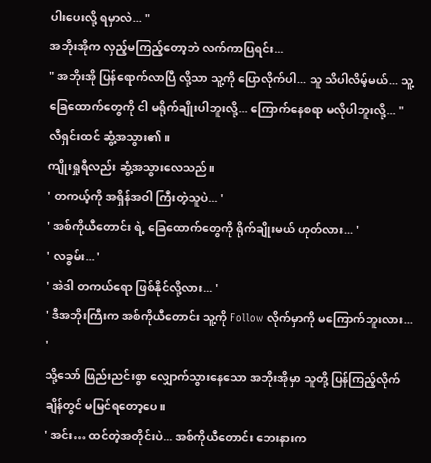ပါးပေးလို့ ရမှာလဲ... "
အဘိုးအိုက လှည့်မကြည့်တော့ဘဲ လက်ကာပြရင်း...
" အဘိုးအို ပြန်ရောက်လာပြီ လို့သာ သူ့ကို ပြောလိုက်ပါ... သူ သိပါလိမ့်မယ်... သူ့ခြေထောက်တွေကို ငါ မရိုက်ချိုးပါဘူးလို့... ကြောက်နေစရာ မလိုပါဘူးလို့... "
လီရှင်းထင် ဆွံ့အသွား၏။
ကျိုးရှုရီလည်း ဆွံ့အသွားလေသည်။
' တကယ့်ကို အရှိန်အဝါ ကြီးတဲ့သူပဲ... '
' အစ်ကိုယီတောင်း ရဲ့ ခြေထောက်တွေကို ရိုက်ချိုးမယ် ဟုတ်လား... '
' လခွမ်း... '
' အဲဒါ တကယ်ရော ဖြစ်နိုင်လို့လား... '
' ဒီအဘိုးကြီးက အစ်ကိုယီတောင်း သူ့ကို Follow လိုက်မှာကို မကြောက်ဘူးလား... '
သို့သော် ဖြည်းညင်းစွာ လျှောက်သွားနေသော အဘိုးအိုမှာ သူတို့ ပြန်ကြည့်လိုက်ချိန်တွင် မမြင်ရတော့ပေ။
' အင်း… ထင်တဲ့အတိုင်းပဲ... အစ်ကိုယီတောင်း ဘေးနားက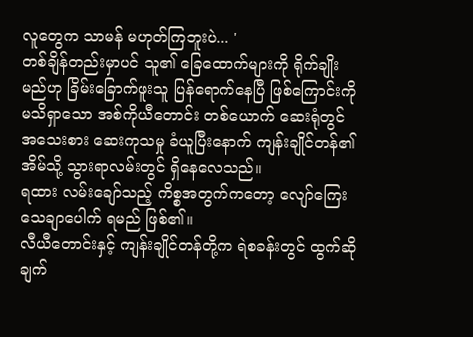လူတွေက သာမန် မဟုတ်ကြဘူးပဲ... '
တစ်ချိန်တည်းမှာပင် သူ၏ ခြေထောက်များကို ရိုက်ချိုးမည်ဟု ခြိမ်းခြောက်ဖူးသူ ပြန်ရောက်နေပြီ ဖြစ်ကြောင်းကို မသိရှာသော အစ်ကိုယီတောင်း တစ်ယောက် ဆေးရုံတွင် အသေးစား ဆေးကုသမှု ခံယူပြီးနောက် ကျန်းချိုင်တန်၏ အိမ်သို့ သွားရာလမ်းတွင် ရှိနေလေသည်။
ရထား လမ်းချော်သည့် ကိစ္စအတွက်ကတော့ လျော်ကြေး သေချာပေါက် ရမည် ဖြစ်၏။
လီယီတောင်းနှင့် ကျန်းချိုင်တန်တို့က ရဲစခန်းတွင် ထွက်ဆိုချက်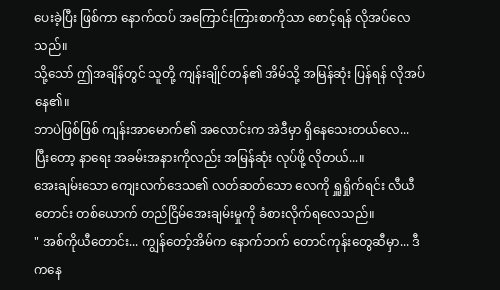ပေးခဲ့ပြီး ဖြစ်ကာ နောက်ထပ် အကြောင်းကြားစာကိုသာ စောင့်ရန် လိုအပ်လေသည်။
သို့သော် ဤအချိန်တွင် သူတို့ ကျန်းချိုင်တန်၏ အိမ်သို့ အမြန်ဆုံး ပြန်ရန် လိုအပ်နေ၏။
ဘာပဲဖြစ်ဖြစ် ကျန်းအာမောက်၏ အလောင်းက အဲဒီမှာ ရှိနေသေးတယ်လေ... ပြီးတော့ နာရေး အခမ်းအနားကိုလည်း အမြန်ဆုံး လုပ်ဖို့ လိုတယ်...။
အေးချမ်းသော ကျေးလက်ဒေသ၏ လတ်ဆတ်သော လေကို ရှူရှိုက်ရင်း လီယီတောင်း တစ်ယောက် တည်ငြိမ်အေးချမ်းမှုကို ခံစားလိုက်ရလေသည်။
" အစ်ကိုယီတောင်း... ကျွန်တော့်အိမ်က နောက်ဘက် တောင်ကုန်းတွေဆီမှာ... ဒီကနေ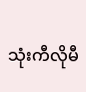သုံးကီလိုမီ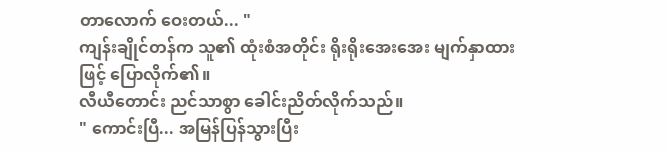တာလောက် ဝေးတယ်... "
ကျန်းချိုင်တန်က သူ၏ ထုံးစံအတိုင်း ရိုးရိုးအေးအေး မျက်နှာထားဖြင့် ပြောလိုက်၏။
လီယီတောင်း ညင်သာစွာ ခေါင်းညိတ်လိုက်သည်။
" ကောင်းပြီ... အမြန်ပြန်သွားပြီး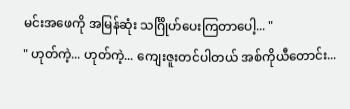မင်းအဖေကို အမြန်ဆုံး သင်္ဂြိုဟ်ပေးကြတာပေါ့... "
" ဟုတ်ကဲ့... ဟုတ်ကဲ့... ကျေးဇူးတင်ပါတယ် အစ်ကိုယီတောင်း...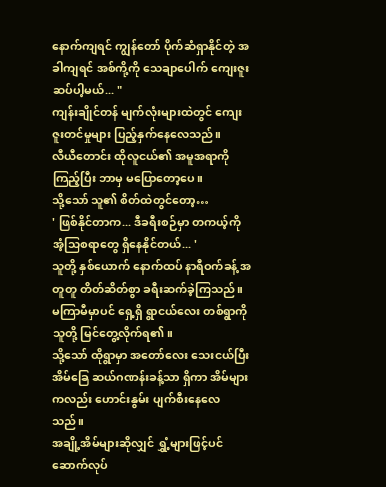နောက်ကျရင် ကျွန်တော် ပိုက်ဆံရှာနိုင်တဲ့ အခါကျရင် အစ်ကို့ကို သေချာပေါက် ကျေးဇူးဆပ်ပါ့မယ်... "
ကျန်းချိုင်တန် မျက်လုံးများထဲတွင် ကျေးဇူးတင်မှုများ ပြည့်နှက်နေလေသည်။
လီယီတောင်း ထိုလူငယ်၏ အမူအရာကို ကြည့်ပြီး ဘာမှ မပြောတော့ပေ။
သို့သော် သူ၏ စိတ်ထဲတွင်တော့…
' ဖြစ်နိုင်တာက... ဒီခရီးစဉ်မှာ တကယ့်ကို အံ့သြစရာတွေ ရှိနေနိုင်တယ်... '
သူတို့ နှစ်ယောက် နောက်ထပ် နာရီဝက်ခန့် အတူတူ တိတ်ဆိတ်စွာ ခရီးဆက်ခဲ့ကြသည်။
မကြာမီမှာပင် ရှေ့ရှိ ရွာငယ်လေး တစ်ရွာကို သူတို့ မြင်တွေ့လိုက်ရ၏။
သို့သော် ထိုရွာမှာ အတော်လေး သေးငယ်ပြီး အိမ်ခြေ ဆယ်ဂဏန်းခန့်သာ ရှိကာ အိမ်များကလည်း ဟောင်းနွမ်း ပျက်စီးနေလေသည်။
အချို့အိမ်များဆိုလျှင် ရွှံ့များဖြင့်ပင် ဆောက်လုပ်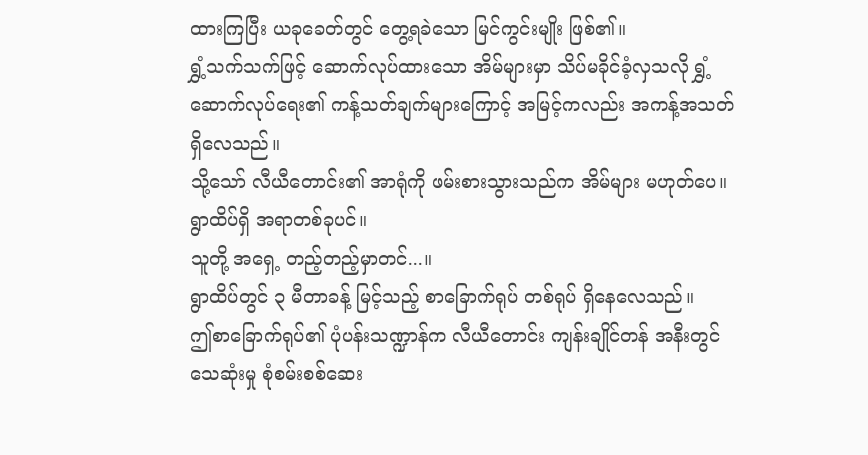ထားကြပြီး ယခုခေတ်တွင် တွေ့ရခဲသော မြင်ကွင်းမျိုး ဖြစ်၏။
ရွှံ့သက်သက်ဖြင့် ဆောက်လုပ်ထားသော အိမ်များမှာ သိပ်မခိုင်ခံ့လှသလို ရွှံ့ဆောက်လုပ်ရေး၏ ကန့်သတ်ချက်များကြောင့် အမြင့်ကလည်း အကန့်အသတ် ရှိလေသည်။
သို့သော် လီယီတောင်း၏ အာရုံကို ဖမ်းစားသွားသည်က အိမ်များ မဟုတ်ပေ။ ရွာထိပ်ရှိ အရာတစ်ခုပင်။
သူတို့ အရှေ့ တည့်တည့်မှာတင်...။
ရွာထိပ်တွင် ၃ မီတာခန့် မြင့်သည့် စာခြောက်ရုပ် တစ်ရုပ် ရှိနေလေသည်။
ဤစာခြောက်ရုပ်၏ ပုံပန်းသဏ္ဍာန်က လီယီတောင်း ကျန်းချိုင်တန် အနီးတွင် သေဆုံးမှု စုံစမ်းစစ်ဆေး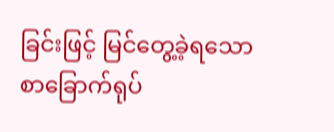ခြင်းဖြင့် မြင်တွေ့ခဲ့ရသော စာခြောက်ရုပ်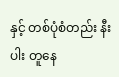နှင့် တစ်ပုံစံတည်း နီးပါး တူနေ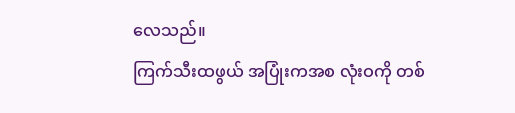လေသည်။
ကြက်သီးထဖွယ် အပြုံးကအစ လုံးဝကို တစ်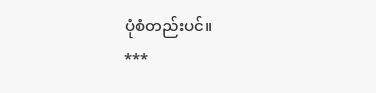ပုံစံတည်းပင်။
***